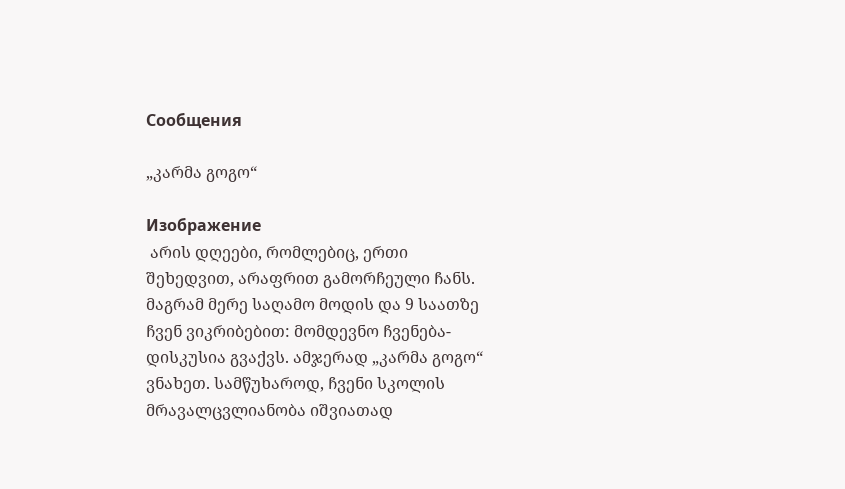Сообщения

„კარმა გოგო“

Изображение
 არის დღეები, რომლებიც, ერთი შეხედვით, არაფრით გამორჩეული ჩანს. მაგრამ მერე საღამო მოდის და 9 საათზე ჩვენ ვიკრიბებით: მომდევნო ჩვენება-დისკუსია გვაქვს. ამჯერად „კარმა გოგო“ ვნახეთ. სამწუხაროდ, ჩვენი სკოლის მრავალცვლიანობა იშვიათად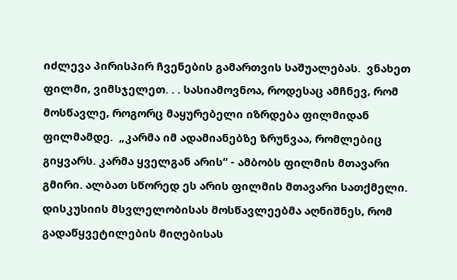იძლევა პირისპირ ჩვენების გამართვის საშუალებას.  ვნახეთ ფილმი, ვიმსჯელეთ. . . სასიამოვნოა, როდესაც ამჩნევ, რომ მოსწავლე, როგორც მაყურებელი იზრდება ფილმიდან ფილმამდე.  „კარმა იმ ადამიანებზე ზრუნვაა, რომლებიც გიყვარს. კარმა ყველგან არის“ - ამბობს ფილმის მთავარი გმირი. ალბათ სწორედ ეს არის ფილმის მთავარი სათქმელი.  დისკუსიის მსვლელობისას მოსწავლეებმა აღნიშნეს, რომ გადაწყვეტილების მიღებისას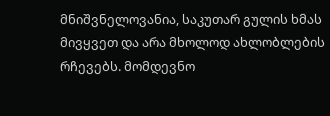მნიშვნელოვანია, საკუთარ გულის ხმას მივყვეთ და არა მხოლოდ ახლობლების რჩევებს. მომდევნო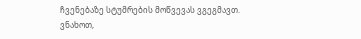ჩვენებაზე სტუმრების მოწვევას ვგეგმავთ. ვნახოთ,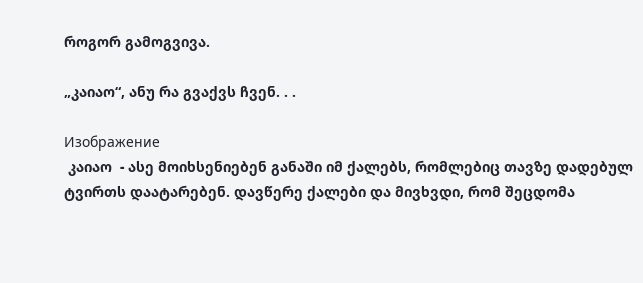როგორ გამოგვივა.

„კაიაო“, ანუ რა გვაქვს ჩვენ. . .

Изображение
 კაიაო  - ასე მოიხსენიებენ განაში იმ ქალებს, რომლებიც თავზე დადებულ ტვირთს დაატარებენ. დავწერე ქალები და მივხვდი, რომ შეცდომა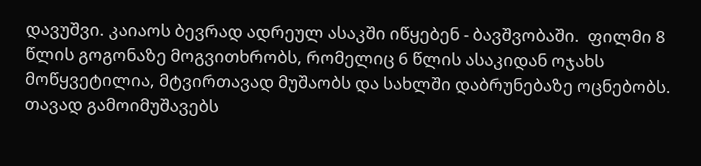დავუშვი. კაიაოს ბევრად ადრეულ ასაკში იწყებენ - ბავშვობაში.  ფილმი 8 წლის გოგონაზე მოგვითხრობს, რომელიც 6 წლის ასაკიდან ოჯახს მოწყვეტილია, მტვირთავად მუშაობს და სახლში დაბრუნებაზე ოცნებობს. თავად გამოიმუშავებს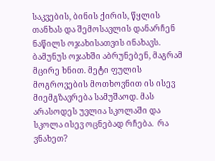საკვების, ბინის ქირის, წყლის თანხას და შემოსავლის დანარჩენ ნაწილს ოჯახისათვის ინახავს.  ბამუნუს ოჯახში აბრუნებენ, მაგრამ მცირე ხნით. მეტი ფულის მოგროვების მოთხოვნით ის ისევ მიემგზავრება სამუშაოდ. მას არასოდეს უვლია სკოლაში და სკოლა ისევ ოცნებად რჩება.  რა ვნახეთ?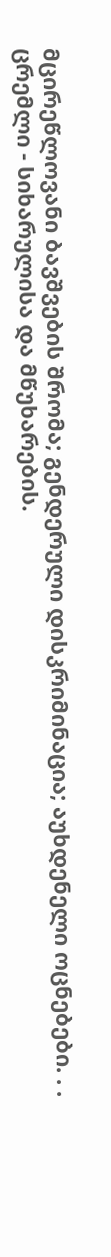მცირეწლოვანი ბავშვების შრომა; გენდერული დისკრიმინაცია; აუხდენელი ოცნებები. . . ცრემლი - სიხარულისა და მწუხარების.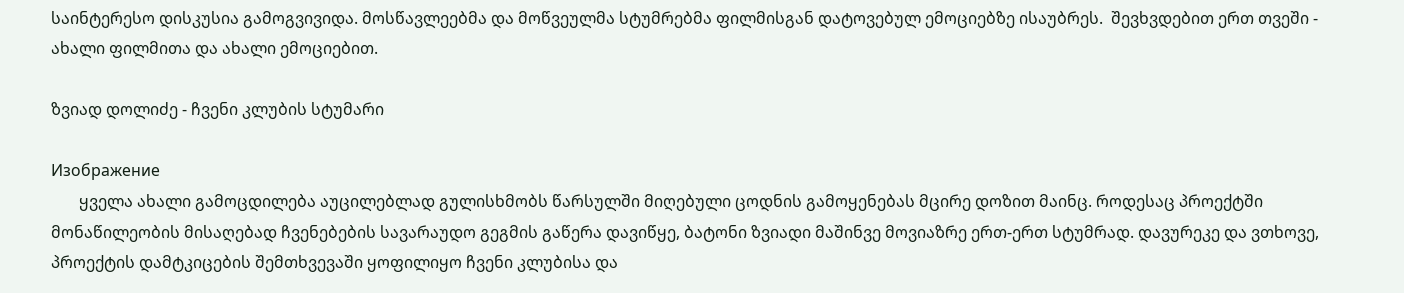საინტერესო დისკუსია გამოგვივიდა. მოსწავლეებმა და მოწვეულმა სტუმრებმა ფილმისგან დატოვებულ ემოციებზე ისაუბრეს.  შევხვდებით ერთ თვეში - ახალი ფილმითა და ახალი ემოციებით.

ზვიად დოლიძე - ჩვენი კლუბის სტუმარი

Изображение
       ყველა ახალი გამოცდილება აუცილებლად გულისხმობს წარსულში მიღებული ცოდნის გამოყენებას მცირე დოზით მაინც. როდესაც პროექტში მონაწილეობის მისაღებად ჩვენებების სავარაუდო გეგმის გაწერა დავიწყე, ბატონი ზვიადი მაშინვე მოვიაზრე ერთ-ერთ სტუმრად. დავურეკე და ვთხოვე, პროექტის დამტკიცების შემთხვევაში ყოფილიყო ჩვენი კლუბისა და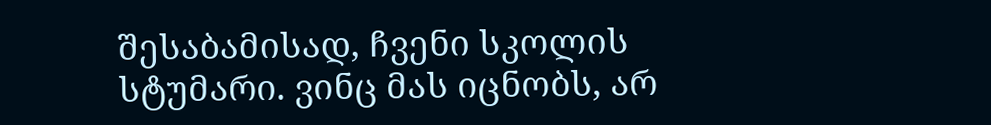შესაბამისად, ჩვენი სკოლის სტუმარი. ვინც მას იცნობს, არ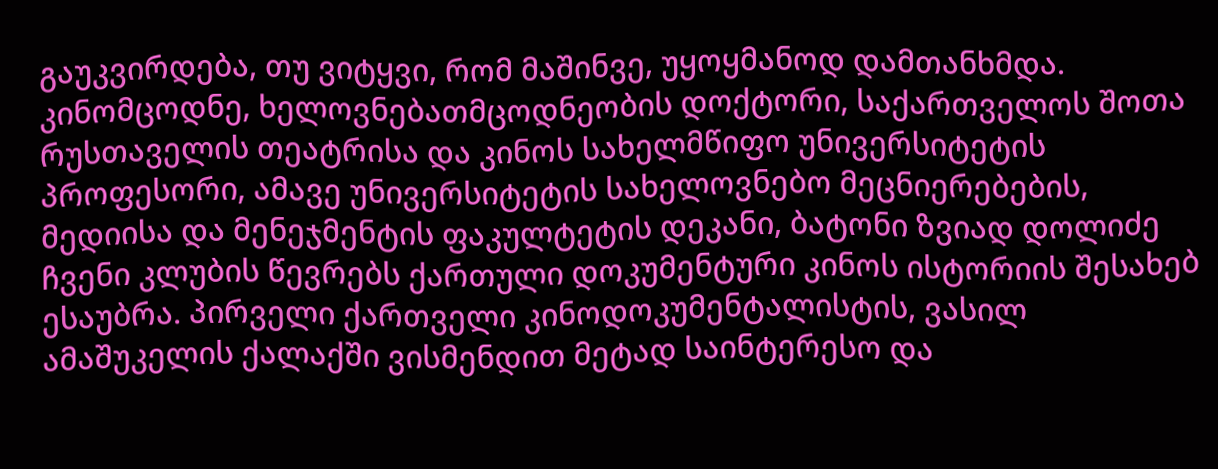გაუკვირდება, თუ ვიტყვი, რომ მაშინვე, უყოყმანოდ დამთანხმდა.  კინომცოდნე, ხელოვნებათმცოდნეობის დოქტორი, საქართველოს შოთა რუსთაველის თეატრისა და კინოს სახელმწიფო უნივერსიტეტის პროფესორი, ამავე უნივერსიტეტის სახელოვნებო მეცნიერებების, მედიისა და მენეჯმენტის ფაკულტეტის დეკანი, ბატონი ზვიად დოლიძე ჩვენი კლუბის წევრებს ქართული დოკუმენტური კინოს ისტორიის შესახებ ესაუბრა. პირველი ქართველი კინოდოკუმენტალისტის, ვასილ ამაშუკელის ქალაქში ვისმენდით მეტად საინტერესო და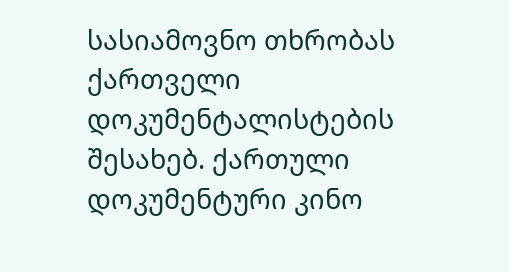სასიამოვნო თხრობას ქართველი დოკუმენტალისტების შესახებ. ქართული დოკუმენტური კინო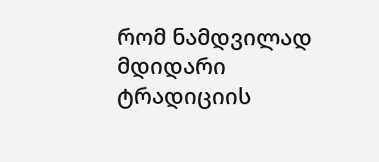რომ ნამდვილად მდიდარი ტრადიციის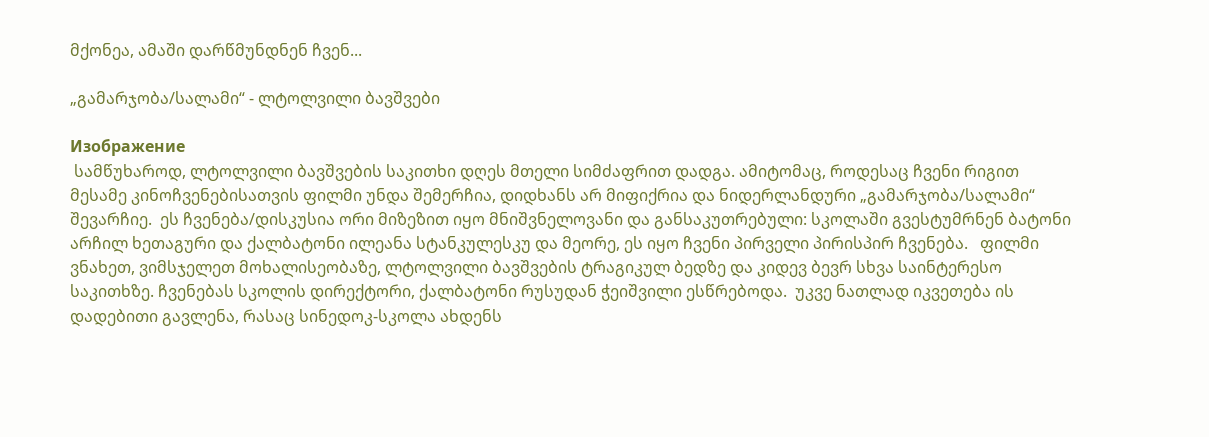მქონეა, ამაში დარწმუნდნენ ჩვენ...

„გამარჯობა/სალამი“ - ლტოლვილი ბავშვები

Изображение
 სამწუხაროდ, ლტოლვილი ბავშვების საკითხი დღეს მთელი სიმძაფრით დადგა. ამიტომაც, როდესაც ჩვენი რიგით მესამე კინოჩვენებისათვის ფილმი უნდა შემერჩია, დიდხანს არ მიფიქრია და ნიდერლანდური „გამარჯობა/სალამი“ შევარჩიე.  ეს ჩვენება/დისკუსია ორი მიზეზით იყო მნიშვნელოვანი და განსაკუთრებული: სკოლაში გვესტუმრნენ ბატონი არჩილ ხეთაგური და ქალბატონი ილეანა სტანკულესკუ და მეორე, ეს იყო ჩვენი პირველი პირისპირ ჩვენება.   ფილმი ვნახეთ, ვიმსჯელეთ მოხალისეობაზე, ლტოლვილი ბავშვების ტრაგიკულ ბედზე და კიდევ ბევრ სხვა საინტერესო საკითხზე. ჩვენებას სკოლის დირექტორი, ქალბატონი რუსუდან ჭეიშვილი ესწრებოდა.  უკვე ნათლად იკვეთება ის დადებითი გავლენა, რასაც სინედოკ-სკოლა ახდენს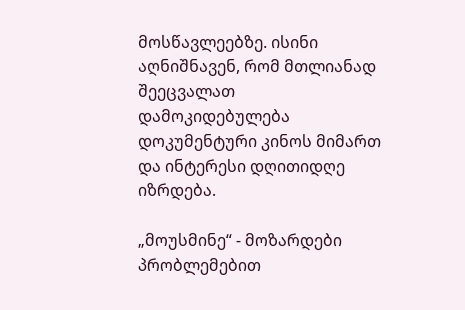მოსწავლეებზე. ისინი აღნიშნავენ, რომ მთლიანად შეეცვალათ დამოკიდებულება დოკუმენტური კინოს მიმართ და ინტერესი დღითიდღე იზრდება.

„მოუსმინე“ - მოზარდები პრობლემებით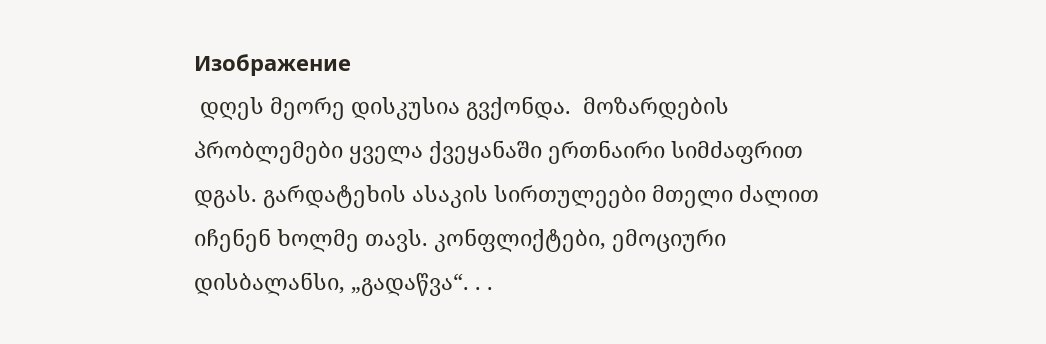Изображение
 დღეს მეორე დისკუსია გვქონდა.  მოზარდების პრობლემები ყველა ქვეყანაში ერთნაირი სიმძაფრით დგას. გარდატეხის ასაკის სირთულეები მთელი ძალით იჩენენ ხოლმე თავს. კონფლიქტები, ემოციური დისბალანსი, „გადაწვა“. . .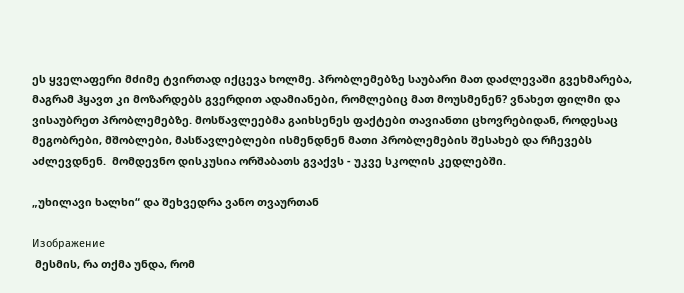ეს ყველაფერი მძიმე ტვირთად იქცევა ხოლმე. პრობლემებზე საუბარი მათ დაძლევაში გვეხმარება, მაგრამ ჰყავთ კი მოზარდებს გვერდით ადამიანები, რომლებიც მათ მოუსმენენ? ვნახეთ ფილმი და ვისაუბრეთ პრობლემებზე. მოსწავლეებმა გაიხსენეს ფაქტები თავიანთი ცხოვრებიდან, როდესაც მეგობრები, მშობლები, მასწავლებლები ისმენდნენ მათი პრობლემების შესახებ და რჩევებს აძლევდნენ.  მომდევნო დისკუსია ორშაბათს გვაქვს - უკვე სკოლის კედლებში.

„უხილავი ხალხი“ და შეხვედრა ვანო თვაურთან

Изображение
 მესმის, რა თქმა უნდა, რომ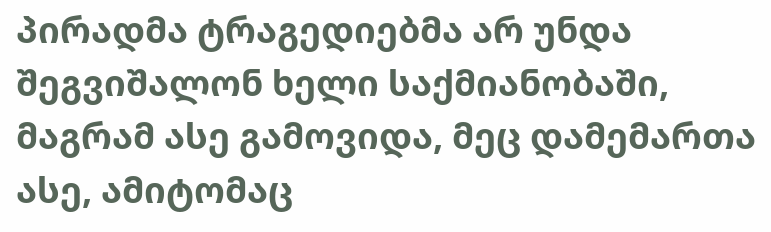პირადმა ტრაგედიებმა არ უნდა შეგვიშალონ ხელი საქმიანობაში, მაგრამ ასე გამოვიდა, მეც დამემართა ასე, ამიტომაც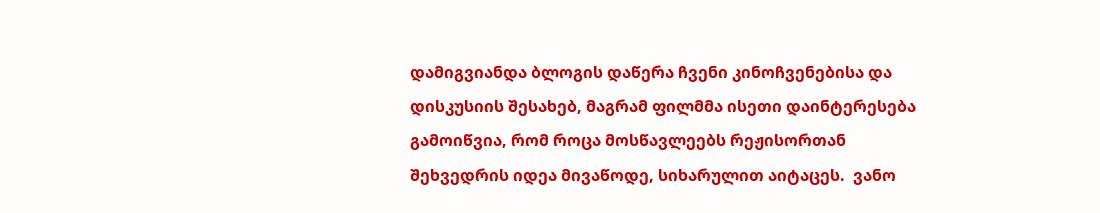დამიგვიანდა ბლოგის დაწერა ჩვენი კინოჩვენებისა და დისკუსიის შესახებ, მაგრამ ფილმმა ისეთი დაინტერესება გამოიწვია, რომ როცა მოსწავლეებს რეჟისორთან შეხვედრის იდეა მივაწოდე, სიხარულით აიტაცეს.  ვანო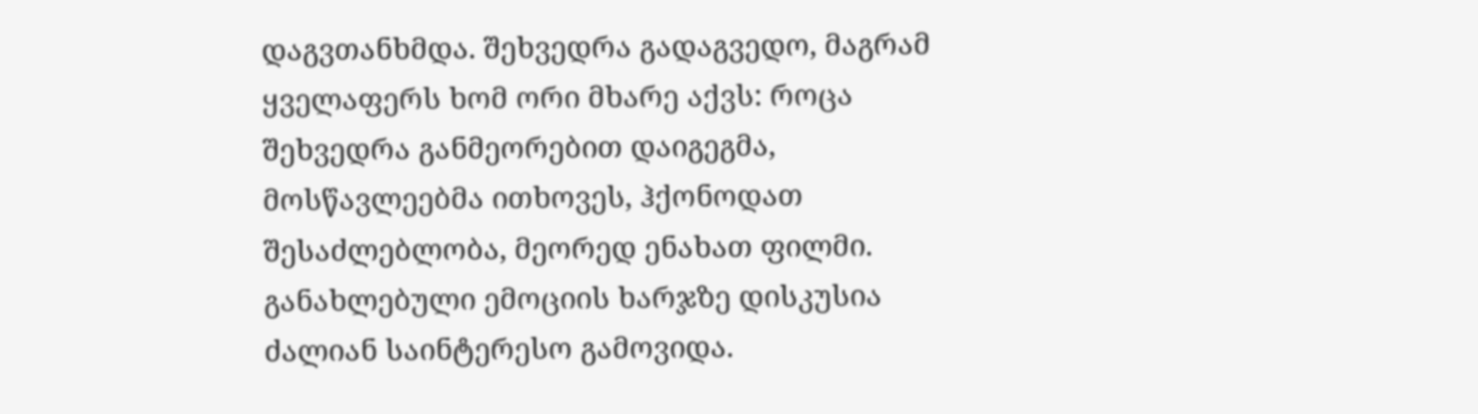დაგვთანხმდა. შეხვედრა გადაგვედო, მაგრამ ყველაფერს ხომ ორი მხარე აქვს: როცა შეხვედრა განმეორებით დაიგეგმა, მოსწავლეებმა ითხოვეს, ჰქონოდათ შესაძლებლობა, მეორედ ენახათ ფილმი. განახლებული ემოციის ხარჯზე დისკუსია ძალიან საინტერესო გამოვიდა.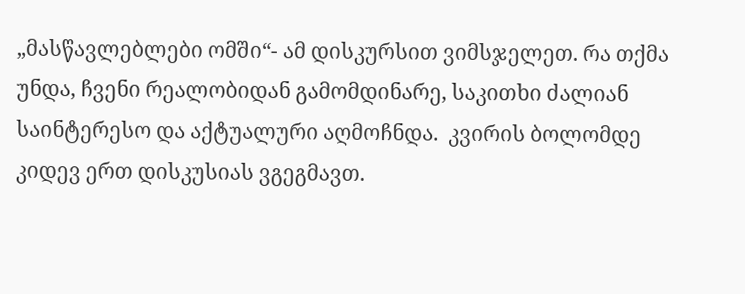„მასწავლებლები ომში“- ამ დისკურსით ვიმსჯელეთ. რა თქმა უნდა, ჩვენი რეალობიდან გამომდინარე, საკითხი ძალიან საინტერესო და აქტუალური აღმოჩნდა.  კვირის ბოლომდე კიდევ ერთ დისკუსიას ვგეგმავთ.